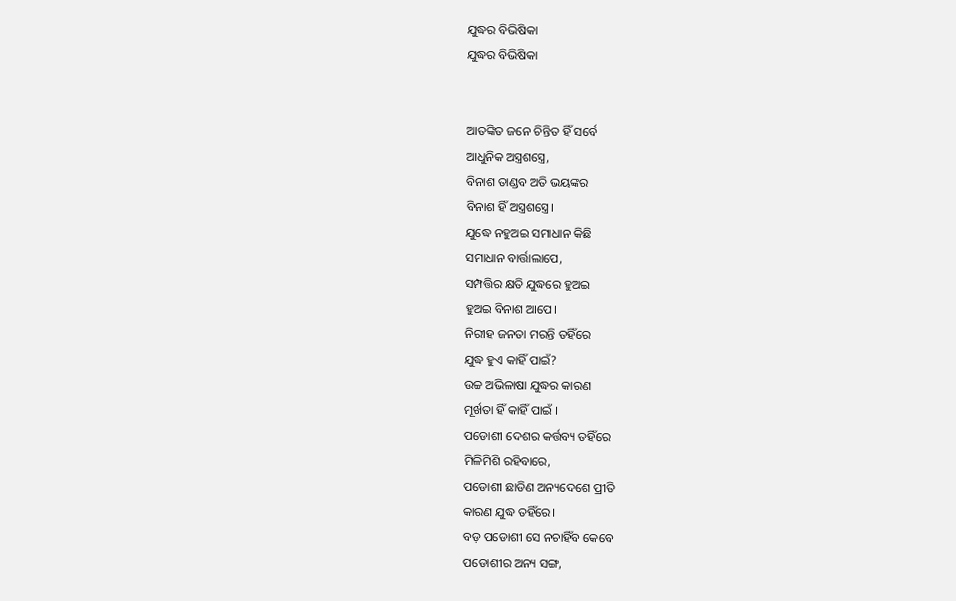ଯୁଦ୍ଧର ବିଭିଷିକା
ଯୁଦ୍ଧର ବିଭିଷିକା


ଆତଙ୍କିତ ଜନେ ଚିନ୍ତିତ ହିଁ ସର୍ବେ
ଆଧୁନିକ ଅସ୍ତ୍ରଶସ୍ତ୍ରେ,
ବିନାଶ ତାଣ୍ଡବ ଅତି ଭୟଙ୍କର
ବିନାଶ ହିଁ ଅସ୍ତ୍ରଶସ୍ତ୍ରେ।
ଯୁଦ୍ଧେ ନହୁଅଇ ସମାଧାନ କିଛି
ସମାଧାନ ବାର୍ତ୍ତାଲାପେ,
ସମ୍ପତ୍ତିର କ୍ଷତି ଯୁଦ୍ଧରେ ହୁଅଇ
ହୁଅଇ ବିନାଶ ଆପେ।
ନିରୀହ ଜନତା ମରନ୍ତି ତହିଁରେ
ଯୁଦ୍ଧ ହୁଏ କାହିଁ ପାଇଁ?
ଉଚ୍ଚ ଅଭିଳାଷା ଯୁଦ୍ଧର କାରଣ
ମୂର୍ଖତା ହିଁ କାହିଁ ପାଇଁ ।
ପଡୋଶୀ ଦେଶର କର୍ତ୍ତବ୍ୟ ତହିଁରେ
ମିଳିମିଶି ରହିବାରେ,
ପଡୋଶୀ ଛାଡିଣ ଅନ୍ୟଦେଶେ ପ୍ରୀତି
କାରଣ ଯୁଦ୍ଧ ତହିଁରେ।
ବଡ଼ ପଡୋଶୀ ସେ ନଚାହିଁବ କେବେ
ପଡୋଶୀର ଅନ୍ୟ ସଙ୍ଗ,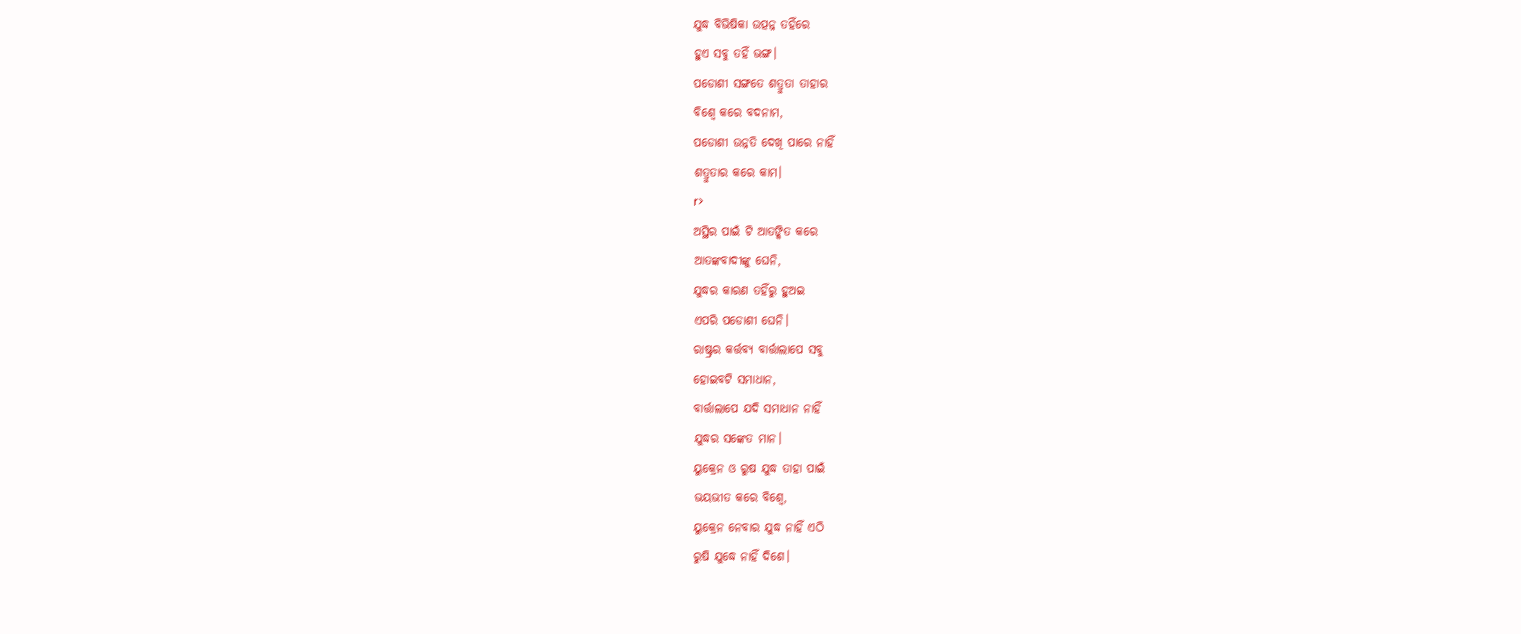ଯୁଦ୍ଧ ବିଭିଷିକା ଉତ୍ପନ୍ନ ତହିଁରେ
ହୁଏ ସବୁ ତହିଁ ଭଙ୍ଗ।
ପଡୋଶୀ ସଙ୍ଗତେ ଶତ୍ରୁତା ତାହାର
ବିଶ୍ବେ କରେ ବଦନାମ,
ପଡୋଶୀ ଉନ୍ନତି ଦେଖି ପାରେ ନାହିଁ
ଶତ୍ରୁତାର କରେ କାମ।
r>
ଅସ୍ଥିର ପାଇଁ ଟି ଆତଙ୍କିତ କରେ
ଆତଙ୍କବାଦୀଙ୍କୁ ଘେନି,
ଯୁଦ୍ଧର କାରଣ ତହିଁରୁ ହୁଅଇ
ଏପରି ପଡୋଶୀ ଘେନି।
ରାଷ୍ଟ୍ରର କର୍ତ୍ତବ୍ୟ ବାର୍ତ୍ତାଲାପେ ସବୁ
ହୋଇବଟି ସମାଧାନ,
ବାର୍ତ୍ତାଲାପେ ଯଦି ସମାଧାନ ନାହିଁ
ଯୁଦ୍ଧର ସଙ୍କେତ ମାନ।
ୟୁକ୍ରେନ ଓ ରୁଷ ଯୁଦ୍ଧ ତାହା ପାଇଁ
ଭୟଭୀତ କରେ ବିଶ୍ବେ,
ୟୁକ୍ରେନ ନେବାର ଯୁଦ୍ଧ ନାହିଁ ଏଠି
ରୁଷି ଯୁଦ୍ଧେ ନାହିଁ ଦିଶେ।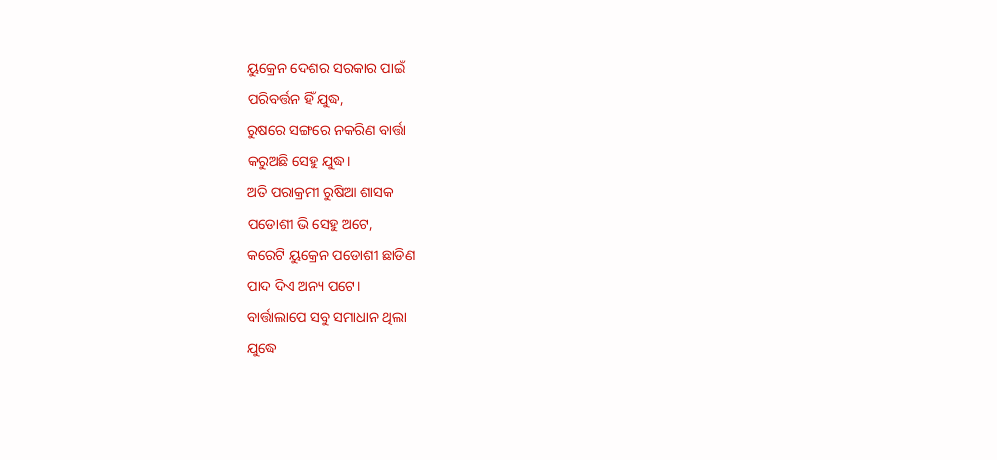ୟୁକ୍ରେନ ଦେଶର ସରକାର ପାଇଁ
ପରିବର୍ତ୍ତନ ହିଁ ଯୁଦ୍ଧ,
ରୁଷରେ ସଙ୍ଗରେ ନକରିଣ ବାର୍ତ୍ତା
କରୁଅଛି ସେହୁ ଯୁଦ୍ଧ।
ଅତି ପରାକ୍ରମୀ ରୁଷିଆ ଶାସକ
ପଡୋଶୀ ଭି ସେହୁ ଅଟେ,
କରେଟି ୟୁକ୍ରେନ ପଡୋଶୀ ଛାଡିଣ
ପାଦ ଦିଏ ଅନ୍ୟ ପଟେ।
ବାର୍ତ୍ତାଲାପେ ସବୁ ସମାଧାନ ଥିଲା
ଯୁଦ୍ଧେ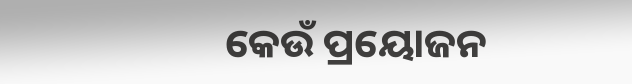କେଉଁ ପ୍ରୟୋଜନ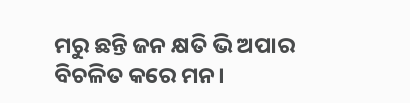ମରୁ ଛନ୍ତି ଜନ କ୍ଷତି ଭି ଅପାର
ବିଚଳିତ କରେ ମନ।